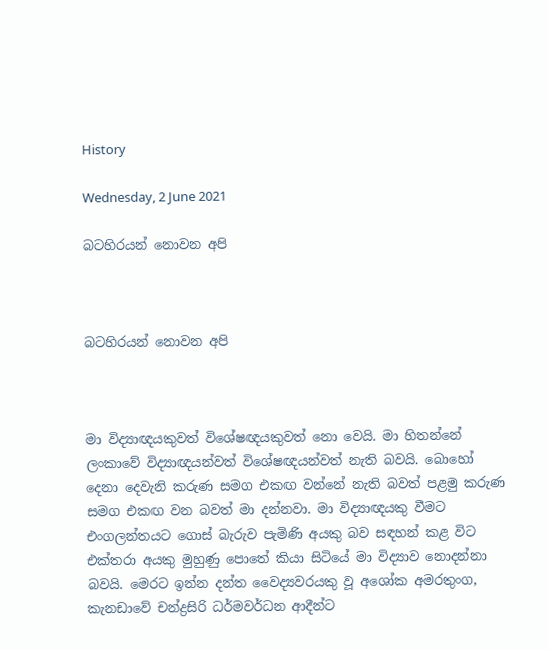History

Wednesday, 2 June 2021

බටහිරයන් නොවන අපි



බටහිරයන් නොවන අපි



මා විද්‍යාඥයකුවත් විශේෂඥයකුවත් නො වෙයි. මා හිතන්නේ ලංකාවේ විද්‍යාඥයන්වත් විශේෂඥයන්වත් නැති බවයි. බොහෝ දෙනා දෙවැනි කරුණ සමග එකඟ වන්නේ නැති බවත් පළමු කරුණ සමග එකඟ වන බවත් මා දන්නවා. මා විද්‍යාඥයකු වීමට එංගලන්තයට ගොස් බැරුව පැමිණි අයකු බව සඳහන් කළ විට එක්තරා අයකු මුහුණු පොතේ කියා සිටියේ මා විද්‍යාව නොදන්නා බවයි. මෙරට ඉන්න දන්ත වෛද්‍යවරයකු වූ අශෝක අමරතුංග, කැනඩාවේ චන්ද්‍රසිරි ධර්මවර්ධන ආදීන්ට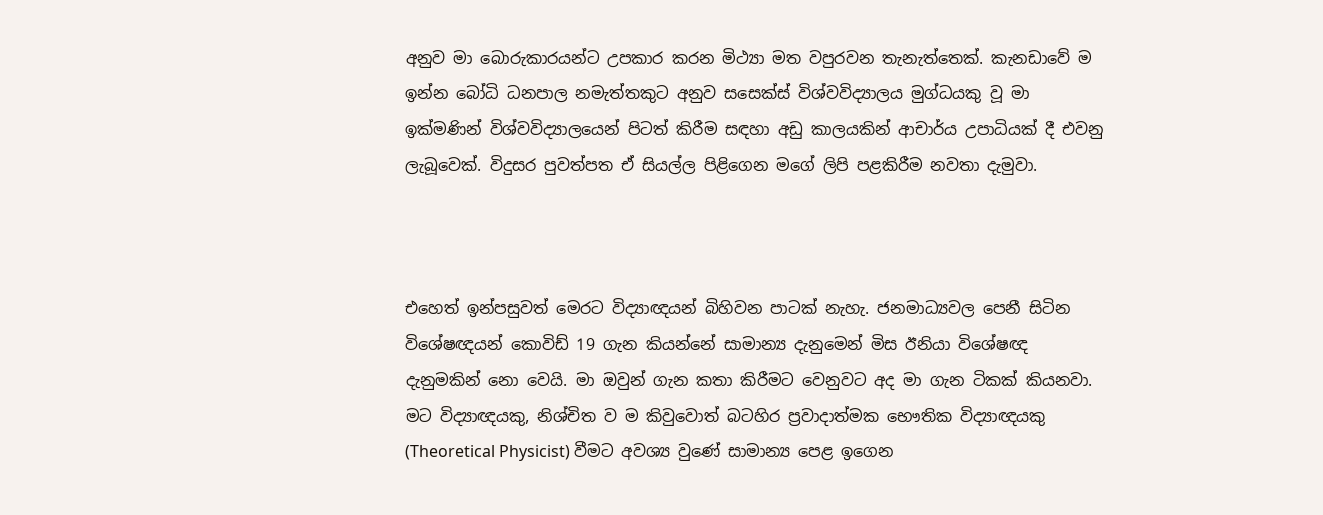අනුව මා බොරුකාරයන්ට උපකාර කරන මිථ්‍යා මත වපුරවන තැනැත්තෙක්. කැනඩාවේ ම ඉන්න බෝධි ධනපාල නමැත්තකුට අනුව සසෙක්ස් විශ්වවිද්‍යාලය මුග්ධයකු වූ මා ඉක්මණින් විශ්වවිද්‍යාලයෙන් පිටත් කිරීම සඳහා අඩු කාලයකින් ආචාර්ය උපාධියක් දී එවනු ලැබූවෙක්. විදුසර පුවත්පත ඒ සියල්ල පිළිගෙන මගේ ලිපි පළකිරීම නවතා දැමුවා.



එහෙත් ඉන්පසුවත් මෙරට විද්‍යාඥයන් බිහිවන පාටක් නැහැ. ජනමාධ්‍යවල පෙනී සිටින විශේෂඥයන් කොවිඩ් 19 ගැන කියන්නේ සාමාන්‍ය දැනුමෙන් මිස ඊනියා විශේෂඥ දැනුමකින් නො වෙයි. මා ඔවුන් ගැන කතා කිරීමට වෙනුවට අද මා ගැන ටිකක් කියනවා. මට විද්‍යාඥයකු, නිශ්චිත ව ම කිවුවොත් බටහිර ප්‍රවාදාත්මක භෞතික විද්‍යාඥයකු (Theoretical Physicist) වීමට අවශ්‍ය වුණේ සාමාන්‍ය පෙළ ඉගෙන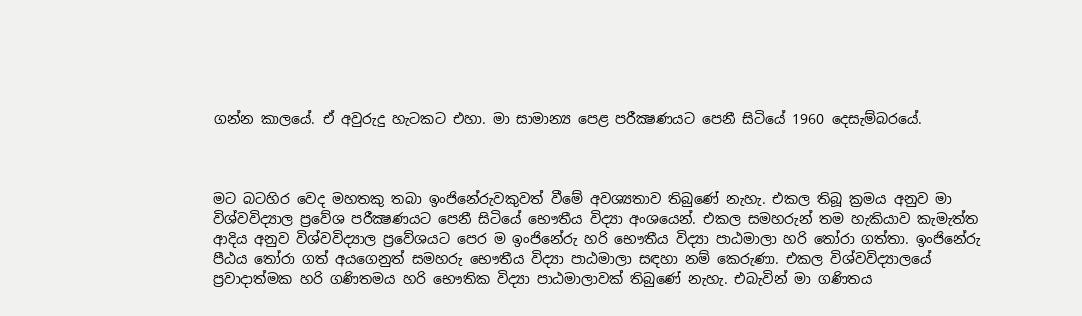ගන්න කාලයේ. ඒ අවුරුදු හැටකට එහා. මා සාමාන්‍ය පෙළ පරීක්‍ෂණයට පෙනී සිටියේ 1960 දෙසැම්බරයේ.



මට බටහිර වෙද මහතකු තබා ඉංජිනේරුවකුවත් වීමේ අවශ්‍යතාව තිබුණේ නැහැ. එකල තිබූ ක්‍රමය අනුව මා විශ්වවිද්‍යාල ප්‍රවේශ පරීක්‍ෂණයට පෙනී සිටියේ භෞතීය විද්‍යා අංශයෙන්. එකල සමහරුන් තම හැකියාව කැමැත්ත ආදිය අනුව විශ්වවිද්‍යාල ප්‍රවේශයට පෙර ම ඉංජිනේරු හරි භෞතීය විද්‍යා පාඨමාලා හරි තෝරා ගත්තා. ඉංජිනේරු පීඨය තෝරා ගත් අයගෙනුත් සමහරු භෞතීය විද්‍යා පාඨමාලා සඳහා නම් කෙරුණා. එකල විශ්වවිද්‍යාලයේ ප්‍රවාදාත්මක හරි ගණිතමය හරි භෞතික විද්‍යා පාඨමාලාවක් තිබුණේ නැහැ. එබැවින් මා ගණිතය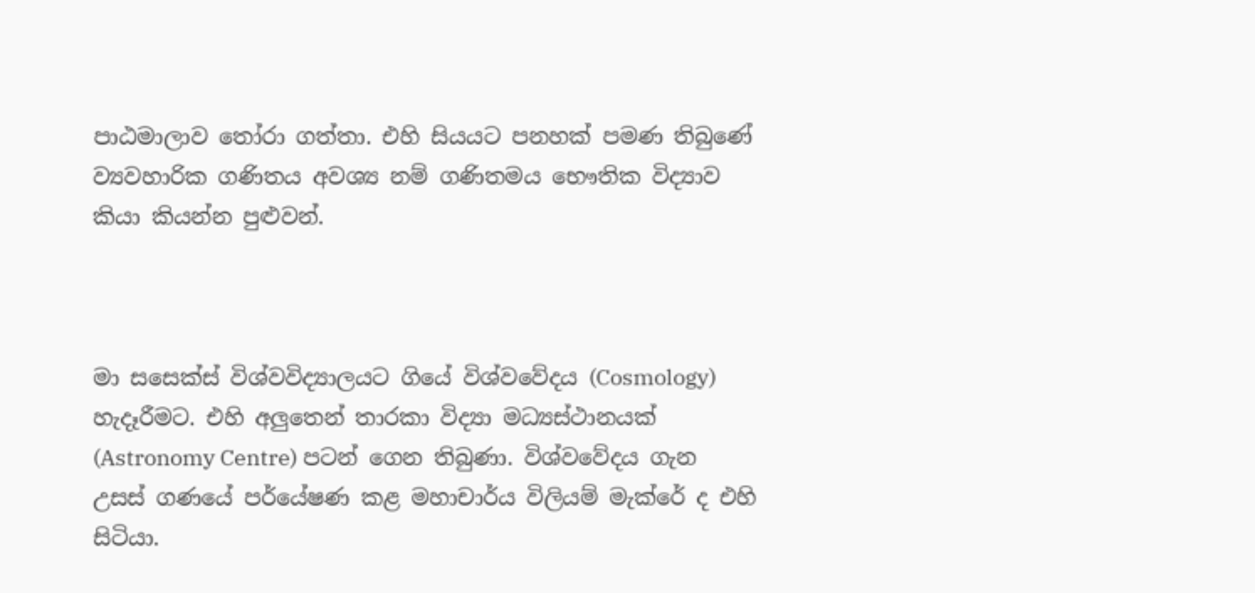පාඨමාලාව තෝරා ගත්තා. එහි සියයට පනහක් පමණ තිබුණේ ව්‍යවහාරික ගණිතය අවශ්‍ය නම් ගණිතමය භෞතික විද්‍යාව කියා කියන්න පුළුවන්.



මා සසෙක්ස් විශ්වවිද්‍යාලයට ගියේ විශ්වවේදය (Cosmology) හැදෑරීමට. එහි අලුතෙන් තාරකා විද්‍යා මධ්‍යස්ථානයක් (Astronomy Centre) පටන් ගෙන තිබුණා. විශ්වවේදය ගැන උසස් ගණයේ පර්යේෂණ කළ මහාචාර්ය විලියම් මැක්රේ ද එහි සිටියා.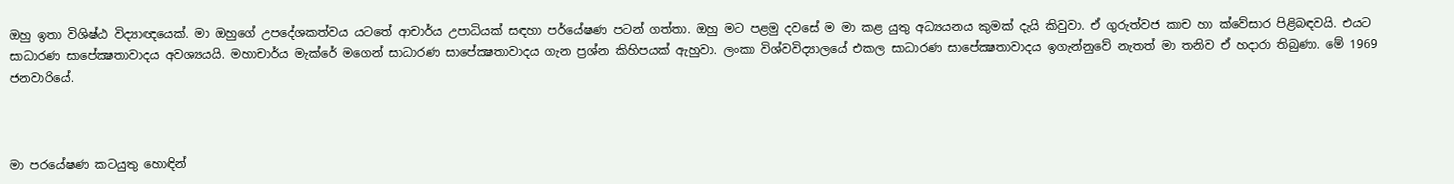ඔහු ඉතා විශිෂ්ඨ විද්‍යාඥයෙක්. මා ඔහුගේ උපදේශකත්වය යටතේ ආචාර්ය උපාධියක් සඳහා පර්යේෂණ පටන් ගත්තා. ඔහු මට පළමු දවසේ ම මා කළ යුතු අධ්‍යයනය කුමක් දැයි කිවුවා. ඒ ගුරුත්වජ කාච හා ක්වේසාර පිළිබඳවයි. එයට සාධාරණ සාපේක්‍ෂතාවාදය අවශ්‍යයයි. මහාචාර්ය මැක්රේ මගෙන් සාධාරණ සාපේක්‍ෂතාවාදය ගැන ප්‍රශ්න කිහිපයක් ඇහුවා. ලංකා විශ්වවිද්‍යාලයේ එකල සාධාරණ සාපේක්‍ෂතාවාදය ඉගැන්නුවේ නැතත් මා තනිව ඒ හදාරා තිබුණා. මේ 1969 ජනවාරියේ.



මා පරයේෂණ කටයුතු හොඳින්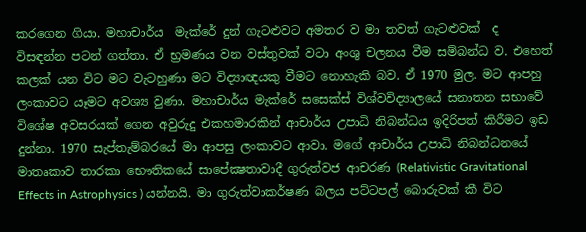කරගෙන ගියා. මහාචාර්ය  මැක්රේ දුන් ගැටළුවට අමතර ව මා තවත් ගැටළුවක්  ද විසඳන්න පටන් ගත්තා. ඒ භ්‍රමණය වන වස්තුවක් වටා අංශු චලනය වීම සම්බන්ධ ව. එහෙත් කලක් යන විට මට වැටහුණා මට විද්‍යාඥයකු වීමට නොහැකි බව. ඒ 1970 මුල. මට ආපහු ලංකාවට යෑමට අවශ්‍ය වුණා. මහාචාර්ය මැක්රේ සසෙක්ස් විශ්වවිද්‍යාලයේ සනාතන සභාවේ විශේෂ අවසරයක් ගෙන අවුරුදු එකහමාරකින් ආචාර්ය උපාධි නිබන්ධය ඉදිරිපත් කිරීමට ඉඩ දුන්නා. 1970 සැප්තැම්බරයේ මා ආපසු ලංකාවට ආවා. මගේ ආචාර්ය උපාධි නිබන්ධනයේ මාතෘකාව තාරකා භෞතිකයේ සාපේක්‍ෂතාවාදී ගුරුත්වජ ආචරණ (Relativistic Gravitational Effects in Astrophysics ) යන්නයි. මා ගුරුත්වාකර්ෂණ බලය පට්ටපල් බොරුවක් කී විට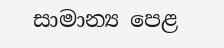සාමාන්‍ය පෙළ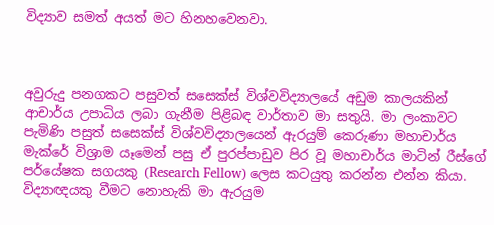විද්‍යාව සමත් අයත් මට හිනහවෙනවා.



අවුරුදු පනගකට පසුවත් සසෙක්ස් විශ්වවිද්‍යාලයේ අඩුම කාලයකින් ආචාර්ය උපාධිය ලබා ගැනීම පිළිබඳ වාර්තාව මා සතුයි. මා ලංකාවට පැමිණි පසුත් සසෙක්ස් විශ්වවිද්‍යාලයෙන් ඇරයුම් කෙරුණා මහාචාර්ය මැක්රේ විශ්‍රාම යෑමෙන් පසු ඒ පුරප්පාඩුව පිර වූ මහාචාර්ය මාටින් රීස්ගේ පර්යේෂක සගයකු (Research Fellow) ලෙස කටයුතු කරන්න එන්න කියා. විද්‍යාඥයකු වීමට නොහැකි මා ඇරයුම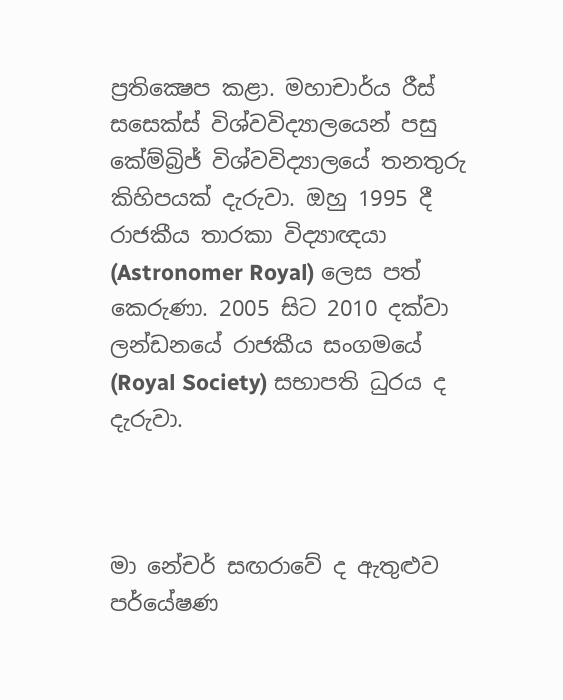ප්‍රතික්‍ෂෙප කළා. මහාචාර්ය රීස් සසෙක්ස් විශ්වවිද්‍යාලයෙන් පසු කේම්බ්‍රිජ් විශ්වවිද්‍යාලයේ තනතුරු කිහිපයක් දැරුවා. ඔහු 1995 දී රාජකීය තාරකා විද්‍යාඥයා (Astronomer Royal) ලෙස පත් කෙරුණා. 2005 සිට 2010 දක්වා ලන්ඩනයේ රාජකීය සංගමයේ (Royal Society) සභාපති ධුරය ද දැරුවා.



මා නේචර් සඟරාවේ ද ඇතුළුව පර්යේෂණ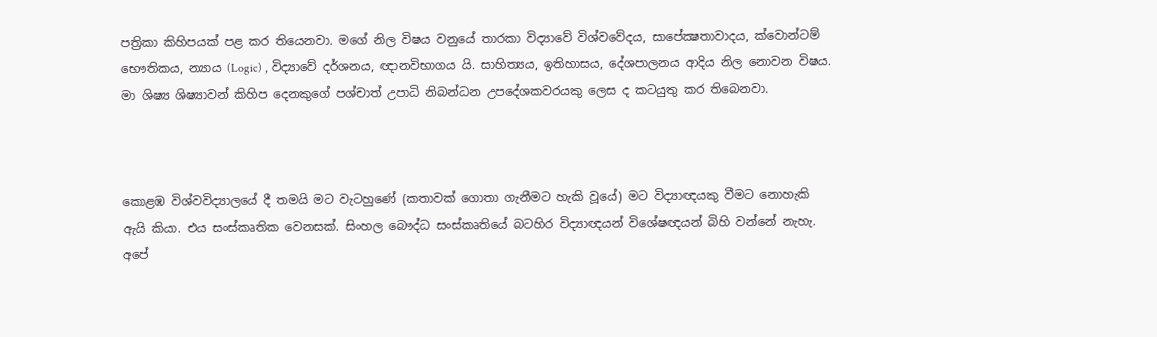පත්‍රිකා කිහිපයක් පළ කර තියෙනවා. මගේ නිල විෂය වනුයේ තාරකා විද්‍යාවේ විශ්වවේදය, සාපේක්‍ෂතාවාදය, ක්වොන්ටම් භෞතිකය, න්‍යාය (Logic) , විද්‍යාවේ දර්ශනය, ඥානවිභාගය යි. සාහිත්‍යය, ඉතිහාසය, දේශපාලනය ආදිය නිල නොවන විෂය. මා ශිෂ්‍ය ශිෂ්‍යාවන් කිහිප දෙනකුගේ පශ්චාත් උපාධි නිබන්ධන උපදේශකවරයකු ලෙස ද කටයුතු කර තිබෙනවා.



කොළඹ විශ්වවිද්‍යාලයේ දී තමයි මට වැටහුණේ (කතාවක් ගොතා ගැනීමට හැකි වූයේ) මට විද්‍යාඥයකු වීමට නොහැකි ඇයි කියා. එය සංස්කෘතික වෙනසක්. සිංහල බෞද්ධ සංස්කෘතියේ බටහිර විද්‍යාඥයන් විශේෂඥයන් බිහි වන්නේ නැහැ. අපේ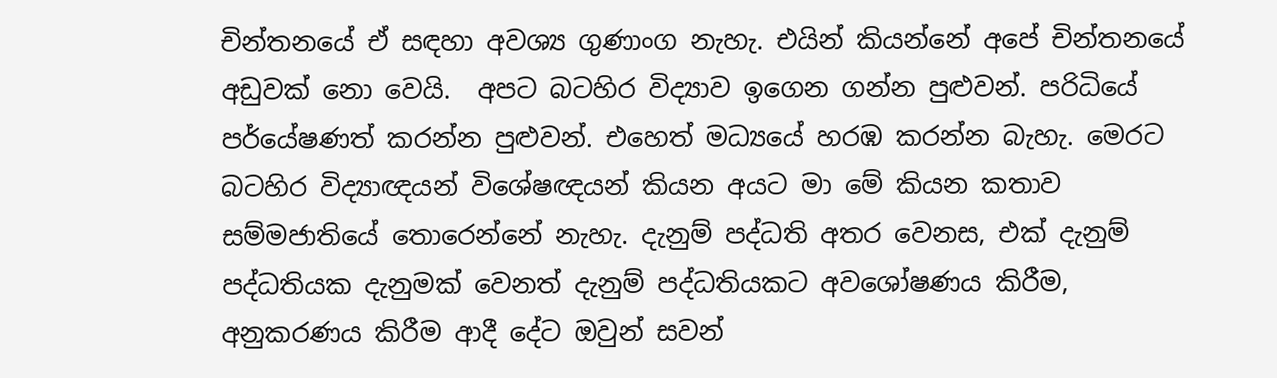චින්තනයේ ඒ සඳහා අවශ්‍ය ගුණාංග නැහැ. එයින් කියන්නේ අපේ චින්තනයේ අඩුවක් නො වෙයි.  අපට බටහිර විද්‍යාව ඉගෙන ගන්න පුළුවන්. පරිධියේ පර්යේෂණත් කරන්න පුළුවන්. එහෙත් මධ්‍යයේ හරඹ කරන්න බැහැ. මෙරට බටහිර විද්‍යාඥයන් විශේෂඥයන් කියන අයට මා මේ කියන කතාව සම්මජාතියේ තොරෙන්නේ නැහැ. දැනුම් පද්ධති අතර වෙනස, එක් දැනුම් පද්ධතියක දැනුමක් වෙනත් දැනුම් පද්ධතියකට අවශෝෂණය කිරීම, අනුකරණය කිරීම ආදී දේට ඔවුන් සවන්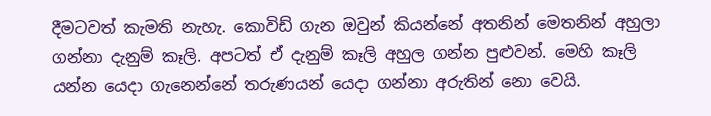දීමටවත් කැමති නැහැ. කොවිඩ් ගැන ඔවුන් කියන්නේ අතනින් මෙතනින් අහුලා ගන්නා දැනුම් කෑලි. අපටත් ඒ දැනුම් කෑලි අහුල ගන්න පුළුවන්. මෙහි කෑලි යන්න යෙදා ගැනෙන්නේ තරුණයන් යෙදා ගන්නා අරුතින් නො වෙයි.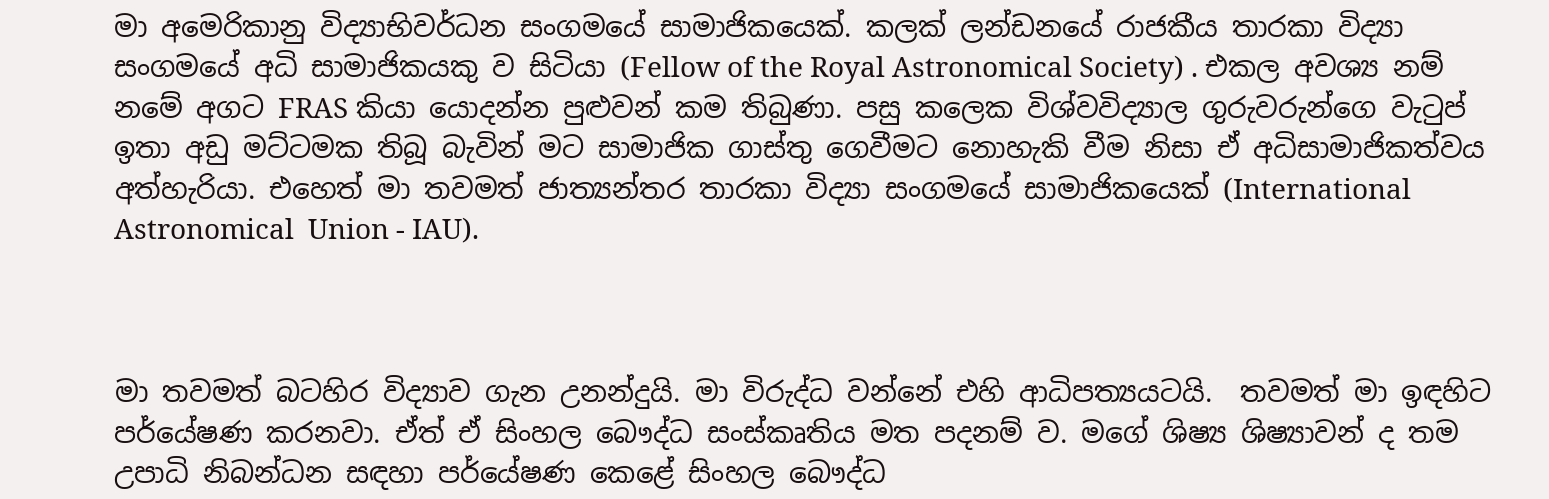මා අමෙරිකානු විද්‍යාභිවර්ධන සංගමයේ සාමාජිකයෙක්. කලක් ලන්ඩනයේ රාජකීය තාරකා විද්‍යා සංගමයේ අධි සාමාජිකයකු ව සිටියා (Fellow of the Royal Astronomical Society) . එකල අවශ්‍ය නම් නමේ අගට FRAS කියා යොදන්න පුළුවන් කම තිබුණා. පසු කලෙක විශ්වවිද්‍යාල ගුරුවරුන්ගෙ වැටුප් ඉතා අඩු මට්ටමක තිබූ බැවින් මට සාමාජික ගාස්තු ගෙවීමට නොහැකි වීම නිසා ඒ අධිසාමාජිකත්වය අත්හැරියා. එහෙත් මා තවමත් ජාත්‍යන්තර තාරකා විද්‍යා සංගමයේ සාමාජිකයෙක් (International Astronomical  Union - IAU).



මා තවමත් බටහිර විද්‍යාව ගැන උනන්දුයි. මා විරුද්ධ වන්නේ එහි ආධිපත්‍යයටයි.  තවමත් මා ඉඳහිට පර්යේෂණ කරනවා. ඒත් ඒ සිංහල බෞද්ධ සංස්කෘතිය මත පදනම් ව. මගේ ශිෂ්‍ය ශිෂ්‍යාවන් ද තම උපාධි නිබන්ධන සඳහා පර්යේෂණ කෙළේ සිංහල බෞද්ධ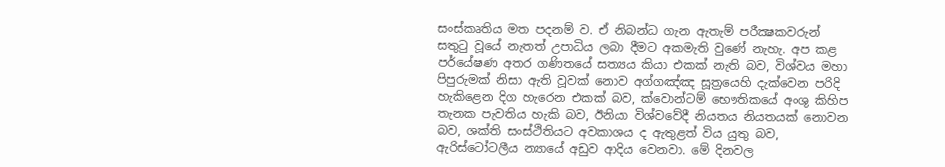සංස්කෘතිය මත පදනම් ව. ඒ නිබන්ධ ගැන ඇතැම් පරීක්‍ෂකවරුන් සතුටු වූයේ නැතත් උපාධිය ලබා දීමට අකමැති වුණේ නැහැ. අප කළ පර්යේෂණ අතර ගණිතයේ සත්‍යය කියා එකක් නැති බව, විශ්වය මහා පිපුරුමක් නිසා ඇති වූවක් නොව අග්ගඤ්ඤ සූත්‍රයෙහි දැක්වෙන පරිදි හැකිළෙන දිග හැරෙන එකක් බව, ක්වොන්ටම් භෞතිකයේ අංශු කිහිප තැනක පැවතිය හැකි බව, ඊනියා විශ්වවේදී නියතය නියතයක් නොවන බව, ශක්ති සංස්ථිතියට අවකාශය ද ඇතුළත් විය යුතු බව, ඇරිස්ටෝටලීය න්‍යායේ අඩුව ආදිය වෙනවා. මේ දිනවල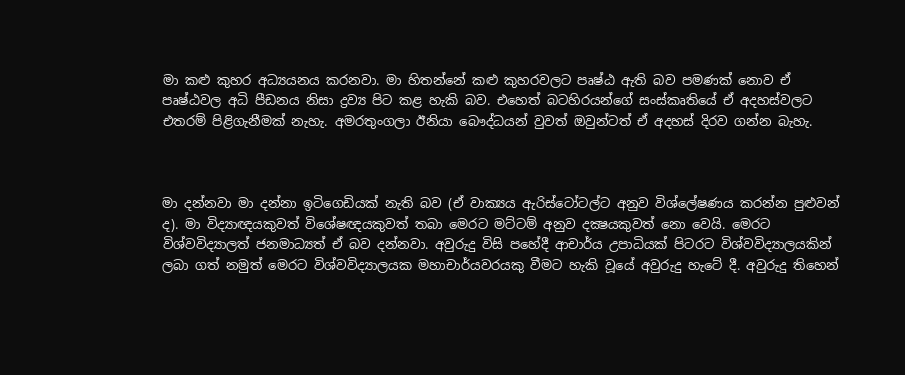මා කළු කුහර අධ්‍යයනය කරනවා. මා හිතන්නේ කළු කුහරවලට පෘෂ්ඨ ඇති බව පමණක් නොව ඒ පෘෂ්ඨවල අධි පීඩනය නිසා ද්‍රව්‍ය පිට කළ හැකි බව. එහෙත් බටහිරයන්ගේ සංස්කෘතියේ ඒ අදහස්වලට එතරම් පිළිගැනීමක් නැහැ. අමරතුංගලා ඊනියා බෞද්ධයන් වුවත් ඔවුන්ටත් ඒ අදහස් දිරව ගන්න බැහැ.



මා දන්නවා මා දන්නා ඉටිගෙඩියක් නැති බව (ඒ වාක්‍යය ඇරිස්ටෝටල්ට අනුව විශ්ලේෂණය කරන්න පුළුවන් ද). මා විද්‍යාඥයකුවත් විශේෂඥයකුවත් තබා මෙරට මට්ටම් අනුව දක්‍ෂයකුවත් නො වෙයි. මෙරට විශ්වවිද්‍යාලත් ජනමාධ්‍යත් ඒ බව දන්නවා. අවුරුදු විසි පහේදී ආචාර්ය උපාධියක් පිටරට විශ්වවිද්‍යාලයකින් ලබා ගත් නමුත් මෙරට විශ්වවිද්‍යාලයක මහාචාර්යවරයකු වීමට හැකි වූයේ අවුරුදු හැටේ දී. අවුරුදු තිහෙන්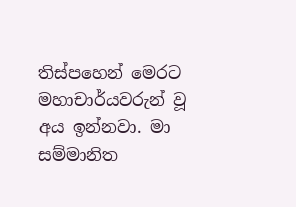තිස්පහෙන් මෙරට මහාචාර්යවරුන් වූ අය ඉන්නවා. මා සම්මානිත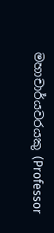මහාචාර්යවරයකු (Professor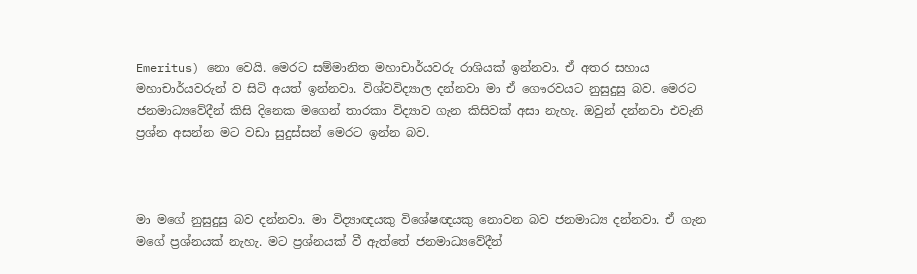Emeritus) නො වෙයි. මෙරට සම්මානිත මහාචාර්යවරු රාශියක් ඉන්නවා. ඒ අතර සහාය මහාචාර්යවරුන් ව සිටි අයත් ඉන්නවා. විශ්වවිද්‍යාල දන්නවා මා ඒ ගෞරවයට නුසුදුසු බව. මෙරට ජනමාධ්‍යවේදීන් කිසි දිනෙක මගෙන් තාරකා විද්‍යාව ගැන කිසිවක් අසා නැහැ. ඔවුන් දන්නවා එවැනි ප්‍රශ්න අසන්න මට වඩා සුදුස්සන් මෙරට ඉන්න බව.



මා මගේ නුසුදුසු බව දන්නවා. මා විද්‍යාඥයකු විශේෂඥයකු නොවන බව ජනමාධ්‍ය දන්නවා. ඒ ගැන මගේ ප්‍රශ්නයක් නැහැ. මට ප්‍රශ්නයක් වී ඇත්තේ ජනමාධ්‍යවේදීන්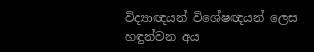විද්‍යාඥයන් විශේෂඥයන් ලෙස හඳුන්වන අය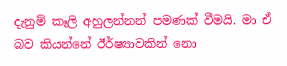දැනුම් කෑලි අහුලන්නන් පමණක් වීමයි. මා ඒ බව කියන්නේ ඊර්ෂ්‍යාවකින් නො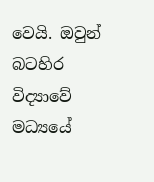වෙයි. ඔවුන් බටහිර විද්‍යාවේ මධ්‍යයේ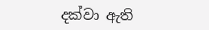දක්වා ඇති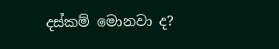දස්කම් මොනවා ද?